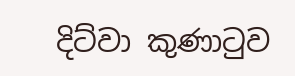දිට්වා කුණාටුව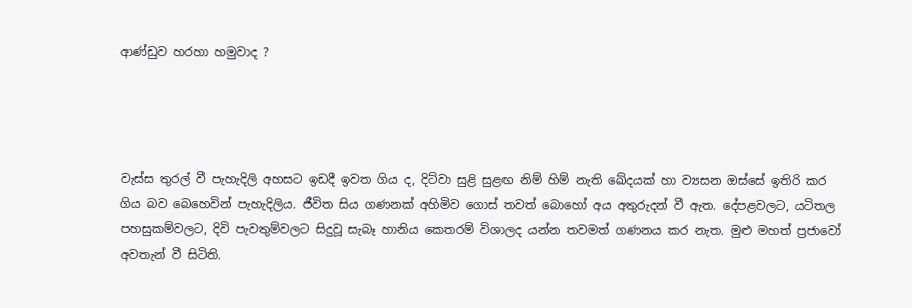ආණ්ඩුව හරහා හමුවාද ?




වැස්ස තුරල් වී පැහැදිලි අහසට ඉඩදී ඉවත ගිය ද, දිට්වා සුළි සුළඟ නිම් හිම් නැති ඛේදයක් හා ව්‍යසන ඔස්සේ ඉතිරි කර ගිය බව බෙහෙවින් පැහැදිලිය. ජීවිත සිය ගණනක් අහිමිව ගොස් තවත් බොහෝ අය අතුරුදන් වී ඇත. දේපළවලට, යටිතල පහසුකම්වලට, දිවි පැවතුම්වලට සිදුවූ සැබෑ හානිය කෙතරම් විශාලද යන්න තවමත් ගණනය කර නැත. මුළු මහත් ප්‍රජාවෝ අවතැන් වී සිටිති.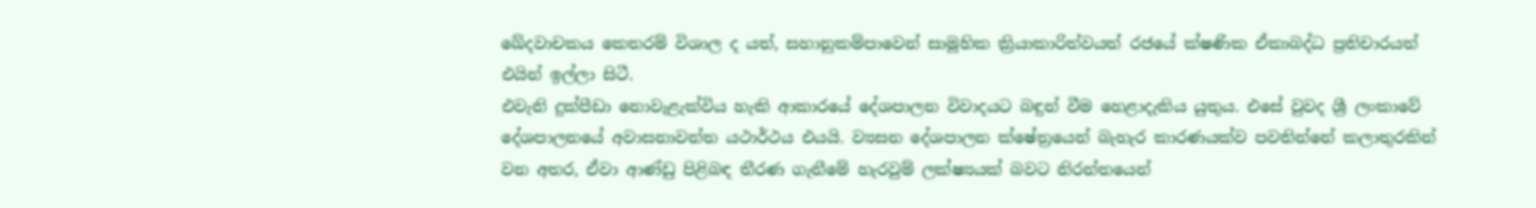ඛේදවාචකය කෙතරම් විශාල ද යත්, සහානුකම්පාවෙන් සාමූහික ක්‍රියාකාරිත්වයත් රජයේ ක්ෂණික ඒකාබද්ධ ප්‍රතිචාරයත් එයින් ඉල්ලා සිටී.
එවැනි දුක්පීඩා නොවැළැක්විය හැකි ආකාරයේ දේශපාලන විවාදයට බඳුන් වීම හෙළාදැකිය යුතුය. එසේ වුවද ශ්‍රී ලංකාවේ දේශපාලනයේ අවාසනාවන්ත යථාර්ථය එයයි. ව්‍යසන දේශපාලන ක්ෂේත්‍රයෙන් බැහැර කාරණයක්ව පවතින්නේ කලාතුරකින් වන අතර, ඒවා ආණ්ඩු පිළිබඳ තීරණ ගැනීමේ හැරවුම් ලක්ෂ්‍යයක් බවට නිරන්තයෙන්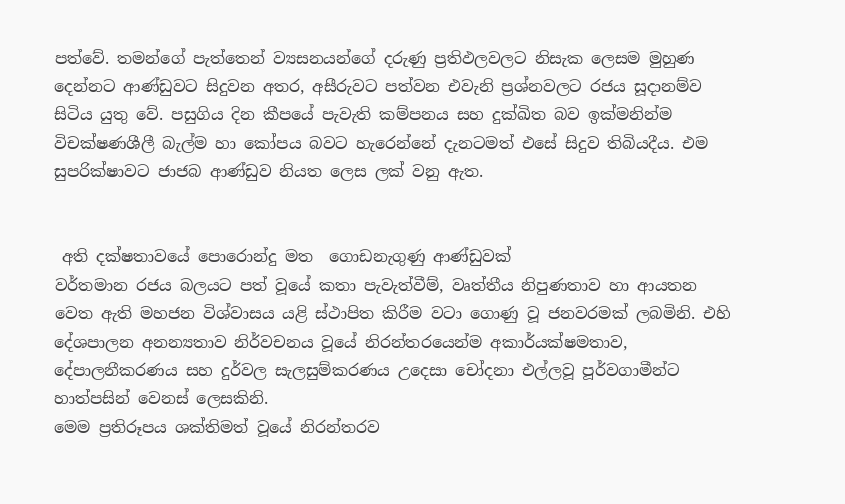පත්වේ. තමන්ගේ පැත්තෙන් ව්‍යසනයන්ගේ දරුණු ප්‍රතිඵලවලට නිසැක ලෙසම මුහුණ දෙන්නට ආණ්ඩුවට සිදුවන අතර, අසීරුවට පත්වන එවැනි ප්‍රශ්නවලට රජය සූදානම්ව සිටිය යුතු වේ. පසුගිය දින කීපයේ පැවැති කම්පනය සහ දුක්ඛිත බව ඉක්මනින්ම විචක්ෂණශීලී බැල්ම හා කෝපය බවට හැරෙන්නේ දැනටමත් එසේ සිදුව තිබියදීය. එම සුපරික්ෂාවට ජාජබ ආණ්ඩුව නියත ලෙස ලක් වනු ඇත.


 අති දක්ෂතාවයේ පොරොන්දු මත  ගොඩනැගුණු ආණ්ඩුවක්
වර්තමාන රජය බලයට පත් වූයේ කතා පැවැත්වීම්, වෘත්තීය නිපුණතාව හා ආයතන වෙත ඇති මහජන විශ්වාසය යළි ස්ථාපිත කිරීම වටා ගොණු වූ ජනවරමක් ලබමිනි. එහි දේශපාලන අනන්‍යතාව නිර්වචනය වූයේ නිරන්තරයෙන්ම අකාර්යක්ෂමතාව, දේපාලනීකරණය සහ දුර්වල සැලසුම්කරණය උදෙසා චෝදනා එල්ලවූ පූර්වගාමීන්ට හාත්පසින් වෙනස් ලෙසකිනි.
මෙම ප්‍රතිරූපය ශක්තිමත් වූයේ නිරන්තරව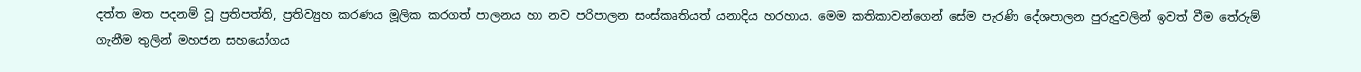දත්ත මත පදනම් වූ ප්‍රතිපත්ති, ප්‍රතිව්‍යුහ කරණය මූලික කරගත් පාලනය හා නව පරිපාලන සංස්කෘතියත් යනාදිය හරහාය. මෙම කතිකාවන්ගෙන් සේම පැරණි දේශපාලන පුරුදුවලින් ඉවත් වීම තේරුම් ගැනීම තුලින් මහජන සහයෝගය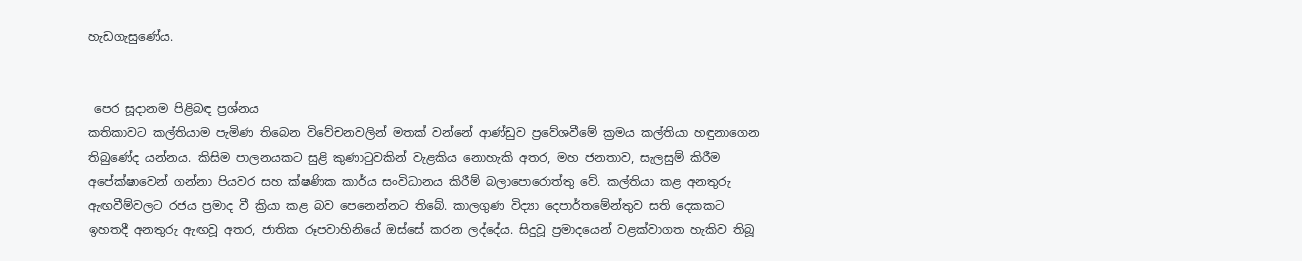හැඩගැසුණේය.


 පෙර සූදානම පිළිබඳ ප්‍රශ්නය
කතිකාවට කල්තියාම පැමිණ තිබෙන විවේචනවලින් මතක් වන්නේ ආණ්ඩුව ප්‍රවේශවීමේ ක්‍රමය කල්තියා හඳුනාගෙන තිබුණේද යන්නය. කිසිම පාලනයකට සුළි කුණාටුවකින් වැළකිය නොහැකි අතර, මහ ජනතාව, සැලසුම් කිරීම අපේක්ෂාවෙන් ගන්නා පියවර සහ ක්ෂණික කාර්ය සංවිධානය කිරීම් බලාපොරොත්තු වේ. කල්තියා කළ අනතුරු ඇඟවීම්වලට රජය ප්‍රමාද වී ක්‍රියා කළ බව පෙනෙන්නට තිබේ. කාලගුණ විද්‍යා දෙපාර්තමේන්තුව සති දෙකකට ඉහතදී අනතුරු ඇඟවූ අතර, ජාතික රූපවාහිනියේ ඔස්සේ කරන ලද්දේය. සිදුවූ ප්‍රමාදයෙන් වළක්වාගත හැකිව තිබූ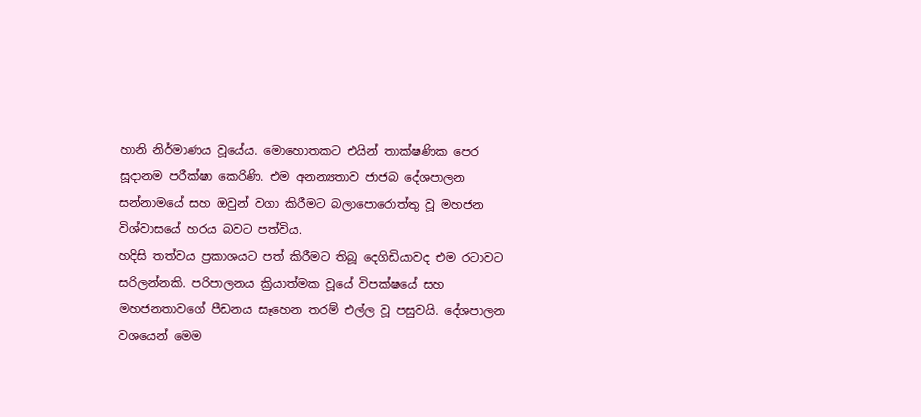හානි නිර්මාණය වූයේය. මොහොතකට එයින් තාක්ෂණික පෙර සූදානම පරීක්ෂා කෙරිණි. එම අනන්‍යතාව ජාජබ දේශපාලන සන්නාමයේ සහ ඔවුන් වගා කිරීමට බලාපොරොත්තු වූ මහජන විශ්වාසයේ හරය බවට පත්විය.
හදිසි තත්වය ප්‍රකාශයට පත් කිරීමට තිබූ දෙගිඩියාවද එම රටාවට සරිලන්නකි. පරිපාලනය ක්‍රියාත්මක වූයේ විපක්ෂයේ සහ මහජනතාවගේ පීඩනය සෑහෙන තරම් එල්ල වූ පසුවයි. දේශපාලන වශයෙන් මෙම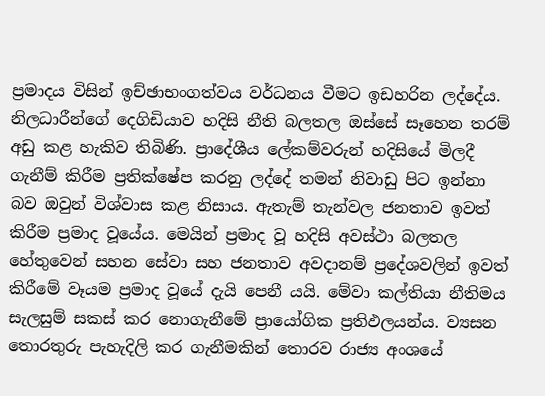ප්‍රමාදය විසින් ඉච්ඡාභංගත්වය වර්ධනය වීමට ඉඩහරින ලද්දේය. නිලධාරීන්ගේ දෙගිඩියාව හදිසි නීති බලතල ඔස්සේ සෑහෙන තරම් අඩු කළ හැකිව තිබිණි. ප්‍රාදේශීය ලේකම්වරුන් හදිසියේ මිලදී ගැනීම් කිරීම ප්‍රතික්ෂේප කරනු ලද්දේ තමන් නිවාඩු පිට ඉන්නා බව ඔවුන් විශ්වාස කළ නිසාය. ඇතැම් තැන්වල ජනතාව ඉවත් කිරීම ප්‍රමාද වූයේය. මෙයින් ප්‍රමාද වූ හදිසි අවස්ථා බලතල හේතුවෙන් සහන සේවා සහ ජනතාව අවදානම් ප්‍රදේශවලින් ඉවත් කිරීමේ වෑයම ප්‍රමාද වූයේ දැයි පෙනී යයි. මේවා කල්තියා නීතිමය සැලසුම් සකස් කර නොගැනීමේ ප්‍රායෝගික ප්‍රතිඵලයන්ය. ව්‍යසන තොරතුරු පැහැදිලි කර ගැනීමකින් තොරව රාජ්‍ය අංශයේ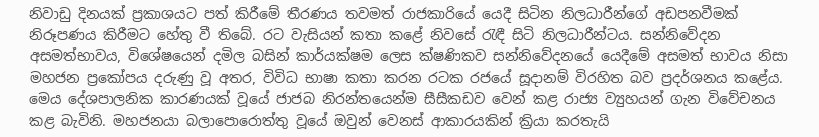නිවාඩු දිනයක් ප්‍රකාශයට පත් කිරීමේ තීරණය තවමත් රාජකාරියේ යෙදී සිටින නිලධාරීන්ගේ අඩපනවීමක් නිරූපණය කිරීමට හේතු වී තිබේ. රට වැසියන් කතා කළේ නිවසේ රැඳී සිටි නිලධාරීන්ටය. සන්නිවේදන අසමත්භාවය, විශේෂයෙන් දමිල බසින් කාර්යක්ෂම ලෙස ක්ෂණිකව සන්නිවේදනයේ යෙදීමේ අසමත් භාවය නිසා මහජන ප්‍රකෝපය දරුණු වූ අතර, විවිධ භාෂා කතා කරන රටක රජයේ සූදානම් විරහිත බව ප්‍රදර්ශනය කළේය.
මෙය දේශපාලනික කාරණයක් වූයේ ජාජබ නිරන්තයෙන්ම සීසීකඩව වෙන් කළ රාජ්‍ය ව්‍යුහයන් ගැන විවේචනය කළ බැවිනි. මහජනයා බලාපොරොත්තු වූයේ ඔවුන් වෙනස් ආකාරයකින් ක්‍රියා කරතැයි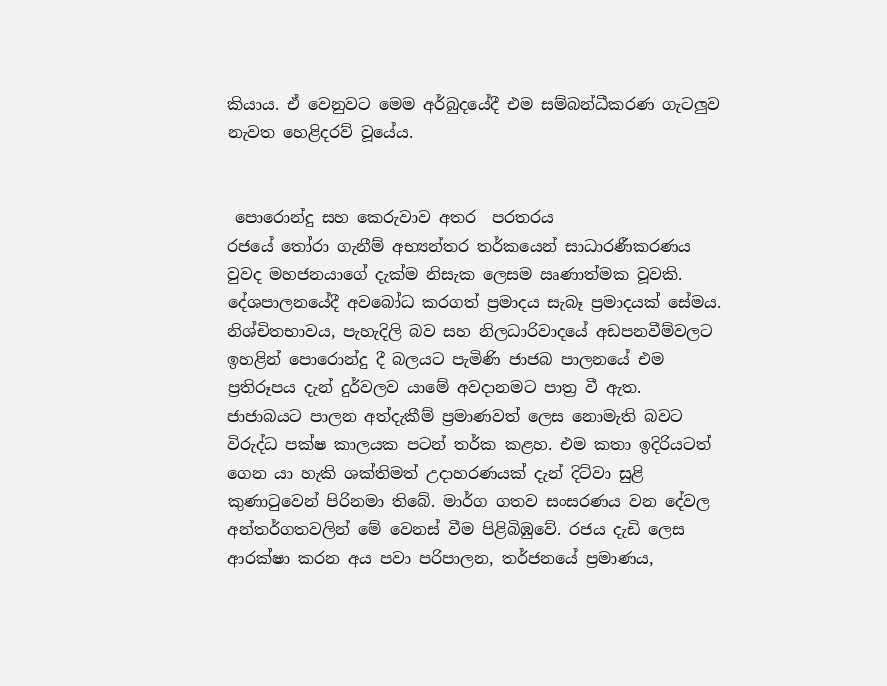කියාය. ඒ වෙනුවට මෙම අර්බුදයේදී එම සම්බන්ධීකරණ ගැටලුව නැවත හෙළිදරව් වූයේය.


 පොරොන්දු සහ කෙරුවාව අතර  පරතරය
රජයේ තෝරා ගැනීම් අභ්‍යන්තර තර්කයෙන් සාධාරණීකරණය වුවද මහජනයාගේ දැක්ම නිසැක ලෙසම ඍණාත්මක වූවකි. දේශපාලනයේදී අවබෝධ කරගත් ප්‍රමාදය සැබෑ ප්‍රමාදයක් සේමය. නිශ්චිතභාවය, පැහැදිලි බව සහ නිලධාරිවාදයේ අඩපනවීම්වලට ඉහළින් පොරොන්දු දී බලයට පැමිණි ජාජබ පාලනයේ එම ප්‍රතිරූපය දැන් දුර්වලව යාමේ අවදානමට පාත්‍ර වී ඇත.
ජාජාබයට පාලන අත්දැකීම් ප්‍රමාණවත් ලෙස නොමැති බවට විරුද්ධ පක්ෂ කාලයක පටන් තර්ක කළහ. එම කතා ඉදිරියටත් ගෙන යා හැකි ශක්තිමත් උදාහරණයක් දැන් දිට්වා සුළි කුණාටුවෙන් පිරිනමා තිබේ. මාර්ග ගතව සංසරණය වන දේවල අන්තර්ගතවලින් මේ වෙනස් වීම පිළිබිඹුවේ. රජය දැඩි ලෙස ආරක්ෂා කරන අය පවා පරිපාලන, තර්ජනයේ ප්‍රමාණය,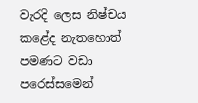වැරදි ලෙස නිෂ්චය කළේද නැතහොත් පමණට වඩා පරෙස්සමෙන්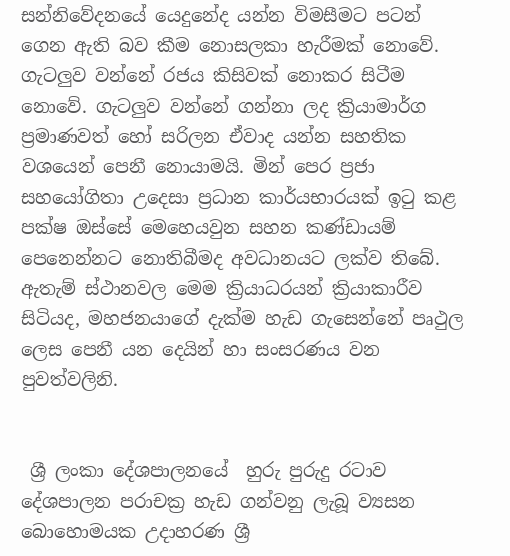සන්නිවේදනයේ යෙදුනේද යන්න විමසීමට පටන් ගෙන ඇති බව කීම නොසලකා හැරීමක් නොවේ.
ගැටලුව වන්නේ රජය කිසිවක් නොකර සිටීම නොවේ. ගැටලුව වන්නේ ගන්නා ලද ක්‍රියාමාර්ග ප්‍රමාණවත් හෝ සරිලන ඒවාද යන්න සහතික වශයෙන් පෙනී නොයාමයි. මින් පෙර ප්‍රජා සහයෝගිතා උදෙසා ප්‍රධාන කාර්යභාරයක් ඉටු කළ පක්ෂ ඔස්සේ මෙහෙයවුන සහන කණ්ඩායම් පෙනෙන්නට නොතිබීමද අවධානයට ලක්ව තිබේ. ඇතැම් ස්ථානවල මෙම ක්‍රියාධරයන් ක්‍රියාකාරීව සිටියද, මහජනයාගේ දැක්ම හැඩ ගැසෙන්නේ පෘථුල ලෙස පෙනී යන දෙයින් හා සංසරණය වන පුවත්වලිනි.


 ශ්‍රී ලංකා දේශපාලනයේ  හුරු පුරුදු රටාව
දේශපාලන පරාචක්‍ර හැඩ ගන්වනු ලැබූ ව්‍යසන බොහොමයක උදාහරණ ශ්‍රී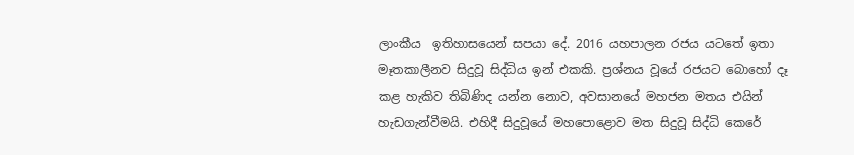ලාංකීය  ඉතිහාසයෙන් සපයා දේ. 2016 යහපාලන රජය යටතේ ඉතා මෑතකාලීනව සිදුවූ සිද්ධිය ඉන් එකකි. ප්‍රශ්නය වූයේ රජයට බොහෝ දෑ කළ හැකිව තිබිණිද යන්න නොව, අවසානයේ මහජන මතය එයින් හැඩගැන්වීමයි. එහිදී සිදුවූයේ මහපොළොව මත සිදුවූ සිද්ධි කෙරේ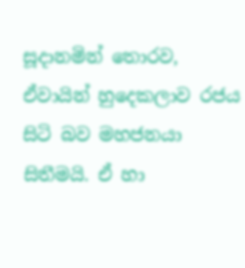සූදානමින් තොරව, ඒවායින් හුදෙකලාව රජය සිටි බව මහජනයා සිතීමයි. ඒ හා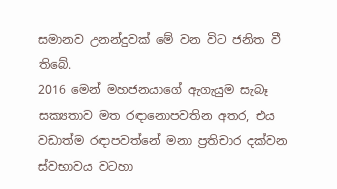සමානව උනන්දුවක් මේ වන විට ජනිත වී තිබේ.
2016 මෙන් මහජනයාගේ ඇගැයුම සැබෑ සක්‍යතාව මත රඳානොපවතින අතර, එය වඩාත්ම රඳාපවත්නේ මනා ප්‍රතිචාර දක්වන ස්වභාවය වටහා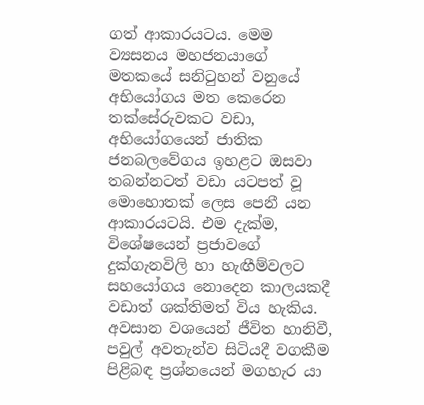ගත් ආකාරයටය. මෙම ව්‍යසනය මහජනයාගේ මතකයේ සනිටුහන් වනුයේ අභියෝගය මත කෙරෙන තක්සේරුවකට වඩා, අභියෝගයෙන් ජාතික ජනබලවේගය ඉහළට ඔසවා තබන්නටත් වඩා යටපත් වූ මොහොතක් ලෙස පෙනී යන ආකාරයටයි. එම දැක්ම, විශේෂයෙන් ප්‍රජාවගේ දුක්ගැනවිලි හා හැඟීම්වලට සහයෝගය නොදෙන කාලයකදී වඩාත් ශක්තිමත් විය හැකිය.
අවසාන වශයෙන් ජීවිත හානිවී, පවුල් අවතැන්ව සිටියදී වගකීම පිළිබඳ ප්‍රශ්නයෙන් මගහැර යා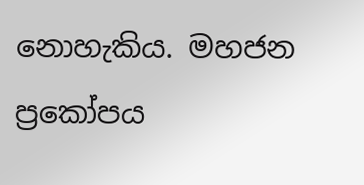නොහැකිය. මහජන ප්‍රකෝපය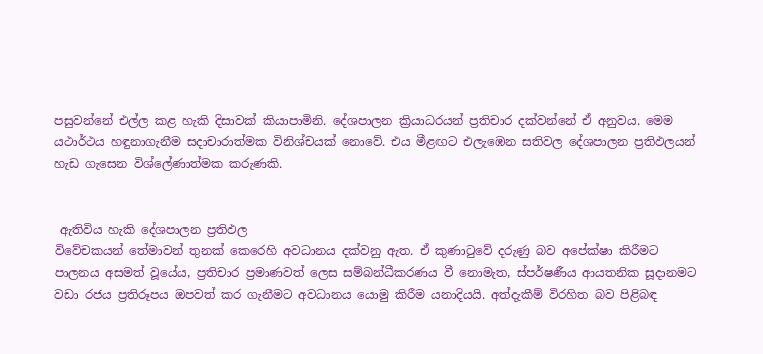පසුවන්නේ එල්ල කළ හැකි දිසාවක් කියාපාමිනි. දේශපාලන ක්‍රියාධරයන් ප්‍රතිචාර දක්වන්නේ ඒ අනුවය. මෙම යථාර්ථය හඳුනාගැනීම සදාචාරාත්මක විනිශ්චයක් නොවේ. එය මීළඟට එලැඹෙන සතිවල දේශපාලන ප්‍රතිඵලයන් හැඩ ගැසෙන විශ්ලේණාත්මක කරුණකි.


 ඇතිවිය හැකි දේශපාලන ප්‍රතිඵල
විවේචකයන් තේමාවන් තුනක් කෙරෙහි අවධානය දක්වනු ඇත. ඒ කුණාටුවේ දරුණු බව අපේක්ෂා කිරීමට පාලනය අසමත් වූයේය, ප්‍රතිචාර ප්‍රමාණවත් ලෙස සම්බන්ධීකරණය වී නොමැත, ස්පර්ෂණීය ආයතනික සූදානමට වඩා රජය ප්‍රතිරූපය ඔපවත් කර ගැනීමට අවධානය යොමු කිරීම යනාදියයි. අත්දැකීම් විරහිත බව පිළිබඳ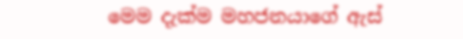මෙම දැක්ම මහජනයාගේ ඇස්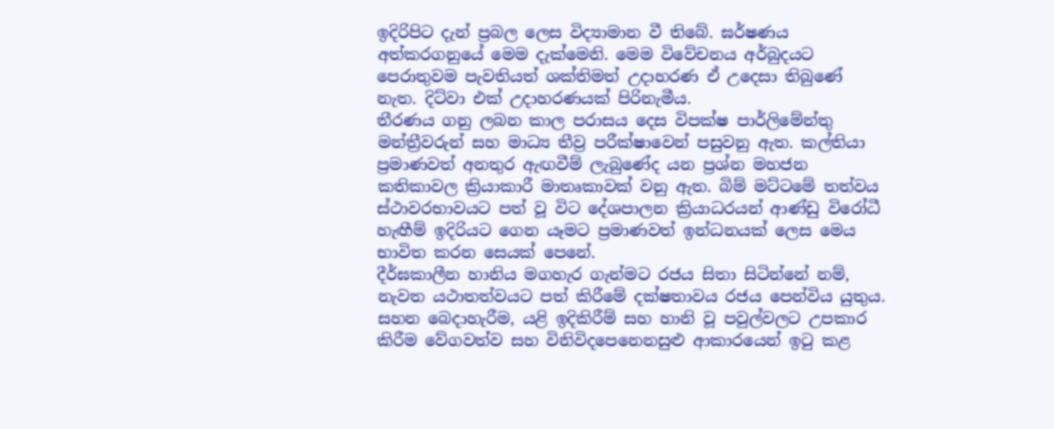ඉදිරිපිට දැන් ප්‍රබල ලෙස විද්‍යාමාන වී තිබේ. ඝර්ෂණය අත්කරගනුයේ මෙම දැක්මෙනි. මෙම විවේචනය අර්බුදයට පෙරාතුවම පැවතියත් ශක්තිමත් උදාහරණ ඒ උදෙසා තිබුණේ නැත. දිට්වා එක් උදාහරණයක් පිරිනැමීය.
තීරණය ගනු ලබන කාල පරාසය දෙස විපක්ෂ පාර්ලිමේන්තු මන්ත්‍රීවරුන් සහ මාධ්‍ය තීව්‍ර පරීක්ෂාවෙන් පසුවනු ඇත. කල්තියා ප්‍රමාණවත් අනතුර ඇඟවීම් ලැබුණේද යන ප්‍රශ්න මහජන කතිකාවල ක්‍රියාකාරී මාතෘකාවක් වනු ඇත. බිම් මට්ටමේ තත්වය ස්ථාවරභාවයට පත් වූ විට දේශපාලන ක්‍රියාධරයන් ආණ්ඩු විරෝධී හැඟීම් ඉදිරියට ගෙන යෑමට ප්‍රමාණවත් ඉන්ධනයක් ලෙස මෙය භාවිත කරන සෙයක් පෙනේ.
දීර්ඝකාලීන හානිය මගහැර ගැන්මට රජය සිතා සිටින්නේ නම්, නැවත යථාතත්වයට පත් කිරීමේ දක්ෂතාවය රජය පෙන්විය යුතුය. සහන බෙදාහැරීම, යළි ඉදිකිරීම් සහ හානි වූ පවුල්වලට උපකාර කිරීම වේගවත්ව සහ විනිවිදපෙනෙනසුළු ආකාරයෙන් ඉටු කළ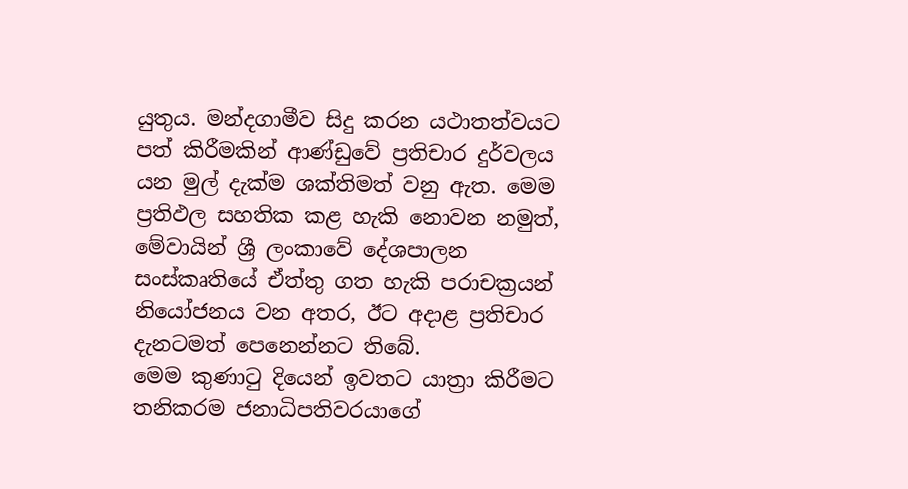යුතුය. මන්දගාමීව සිදු කරන යථාතත්වයට පත් කිරීමකින් ආණ්ඩුවේ ප්‍රතිචාර දුර්වලය යන මුල් දැක්ම ශක්තිමත් වනු ඇත. මෙම ප්‍රතිඵල සහතික කළ හැකි නොවන නමුත්, මේවායින් ශ්‍රී ලංකාවේ දේශපාලන සංස්කෘතියේ ඒත්තු ගත හැකි පරාචක්‍රයන් නියෝජනය වන අතර, ඊට අදාළ ප්‍රතිචාර දැනටමත් පෙනෙන්නට තිබේ.
මෙම කුණාටු දියෙන් ඉවතට යාත්‍රා කිරීමට තනිකරම ජනාධිපතිවරයාගේ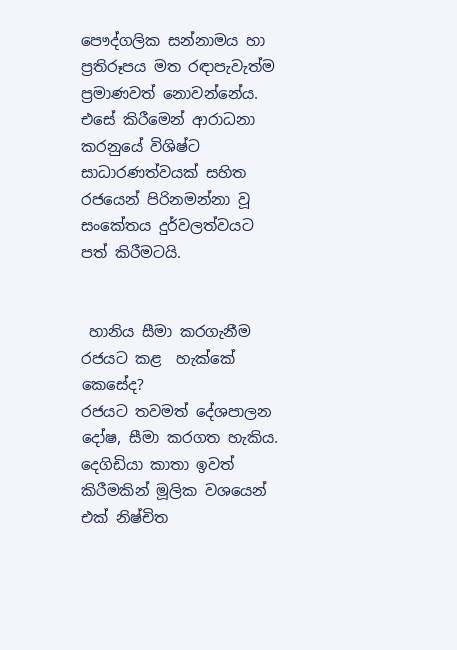පෞද්ගලික සන්නාමය හා ප්‍රතිරූපය මත රඳාපැවැත්ම ප්‍රමාණවත් නොවන්නේය. එසේ කිරීමෙන් ආරාධනා කරනුයේ විශිෂ්ට සාධාරණත්වයක් සහිත රජයෙන් පිරිනමන්නා වූ සංකේතය දුර්වලත්වයට පත් කිරීමටයි.


 හානිය සීමා කරගැනීම රජයට කළ  හැක්කේ කෙසේද?
රජයට තවමත් දේශපාලන දෝෂ, සීමා කරගත හැකිය. දෙගිඩියා කාතා ඉවත් කිරීමකින් මූලික වශයෙන් එක් නිෂ්චිත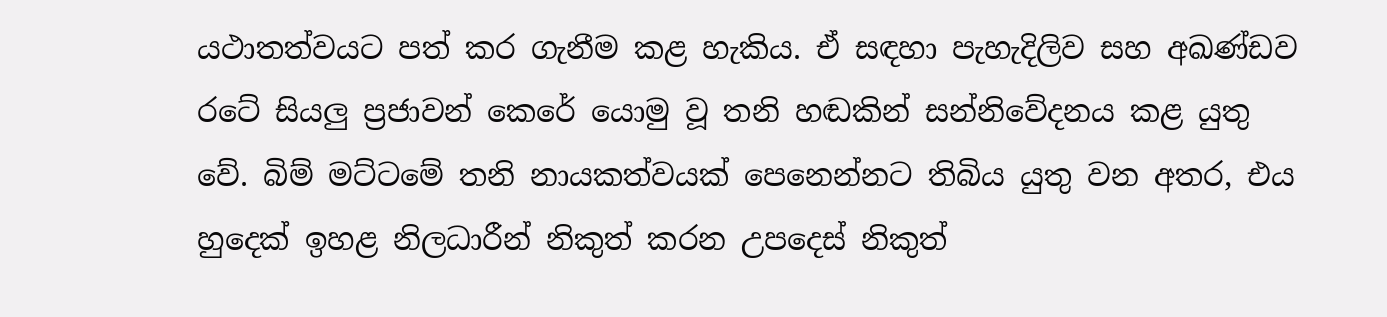යථාතත්වයට පත් කර ගැනීම කළ හැකිය. ඒ සඳහා පැහැදිලිව සහ අඛණ්ඩව රටේ සියලු ප්‍රජාවන් කෙරේ යොමු වූ තනි හඬකින් සන්නිවේදනය කළ යුතු වේ. බිම් මට්ටමේ තනි නායකත්වයක් පෙනෙන්නට තිබිය යුතු වන අතර, එය හුදෙක් ඉහළ නිලධාරීන් නිකුත් කරන උපදෙස් නිකුත්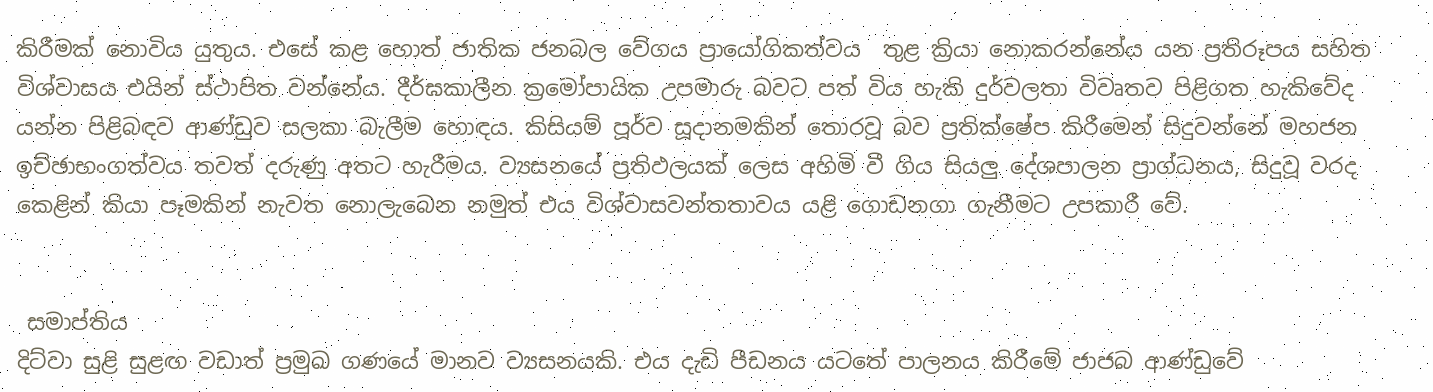කිරීමක් නොවිය යුතුය. එසේ කළ හොත් ජාතික ජනබල වේගය ප්‍රායෝගිකත්වය  තුළ ක්‍රියා නොකරන්නේය යන ප්‍රතිරූපය සහිත විශ්වාසය එයින් ස්ථාපිත වන්නේය. දීර්ඝකාලීන ක්‍රමෝපායික උපමාරු බවට පත් විය හැකි දුර්වලතා විවෘතව පිළිගත හැකිවේද යන්න පිළිබඳව ආණ්ඩුව සලකා බැලීම හොඳය. කිසියම් පූර්ව සූදානමකින් තොරවූ බව ප්‍රතික්ෂේප කිරීමෙන් සිදුවන්නේ මහජන ඉච්ඡාභංගත්වය තවත් දරුණු අතට හැරීමය. ව්‍යසනයේ ප්‍රතිඵලයක් ලෙස අහිමි වී ගිය සියලු දේශපාලන ප්‍රාග්ධනය, සිදුවූ වරද කෙළින් කියා පෑමකින් නැවත නොලැබෙන නමුත් එය විශ්වාසවන්තතාවය යළි ගොඩනගා ගැනීමට උපකාරී වේ.


 සමාප්තිය
දිට්වා සුළි සුළඟ වඩාත් ප්‍රමුඛ ගණයේ මානව ව්‍යසනයකි. එය දැඩි පීඩනය යටතේ පාලනය කිරීමේ ජාජබ ආණ්ඩුවේ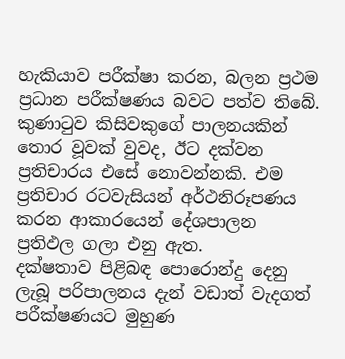හැකියාව පරීක්ෂා කරන, බලන ප්‍රථම ප්‍රධාන පරීක්ෂණය බවට පත්ව තිබේ. කුණාටුව කිසිවකුගේ පාලනයකින් තොර වූවක් වුවද, ඊට දක්වන ප්‍රතිචාරය එසේ නොවන්නකි. එම ප්‍රතිචාර රටවැසියන් අර්ථනිරූපණය කරන ආකාරයෙන් දේශපාලන ප්‍රතිඵල ගලා එනු ඇත.
දක්ෂතාව පිළිබඳ පොරොන්දු දෙනු ලැබූ පරිපාලනය දැන් වඩාත් වැදගත් පරීක්ෂණයට මුහුණ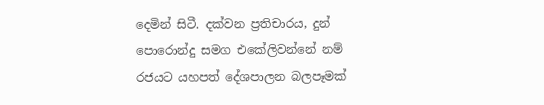දෙමින් සිටී. දක්වන ප්‍රතිචාරය, දුන් පොරොන්දු සමග එකේලිවන්නේ නම් රජයට යහපත් දේශපාලන බලපෑමක්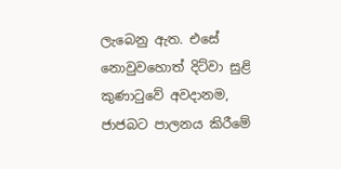ලැබෙනු ඇත. එසේ නොවුවහොත් දිට්වා සුළි කුණාටුවේ අවදානම, ජාජබට පාලනය කිරීමේ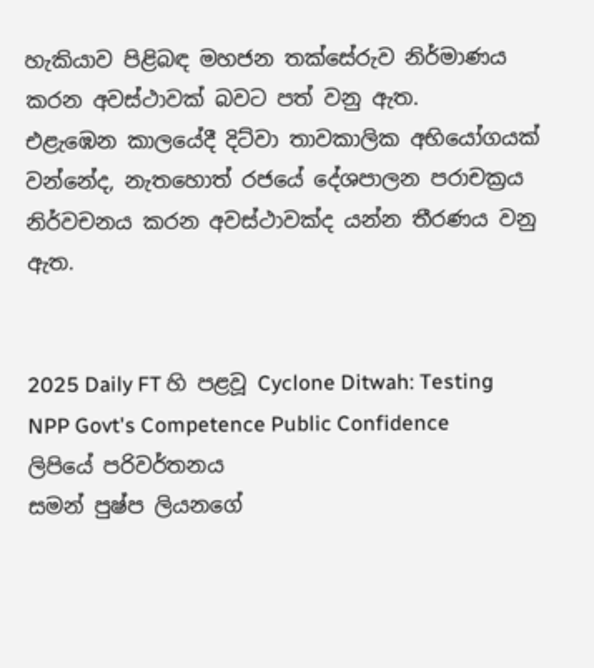හැකියාව පිළිබඳ මහජන තක්සේරුව නිර්මාණය කරන අවස්ථාවක් බවට පත් වනු ඇත.
එළැඹෙන කාලයේදී දිට්වා තාවකාලික අභියෝගයක් වන්නේද, නැතහොත් රජයේ දේශපාලන පරාචක්‍රය නිර්වචනය කරන අවස්ථාවක්ද යන්න තීරණය වනු ඇත.


2025 Daily FT හි පළවූ Cyclone Ditwah: Testing NPP Govt's Competence Public Confidence ලිපියේ පරිවර්තනය
සමන් පුෂ්ප ලියනගේ